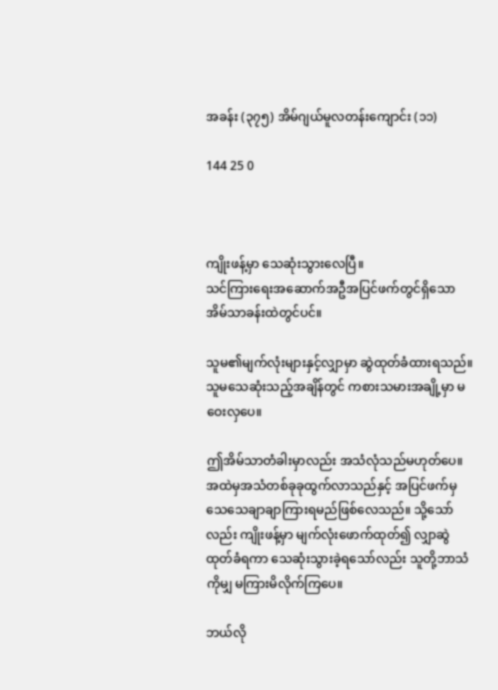အခန်း (၃၇၅) အိမ်ဂျယ်မူလတန်းကျောင်း (၁၁)

144 25 0



ကျိုးဖန့်မှာ သေဆုံးသွားလေပြီ။
သင်ကြားရေးအဆောက်အဦအပြင်ဖက်တွင်ရှိသောအိမ်သာခန်းထဲတွင်ပင်။

သူမ၏မျက်လုံးများနှင့်လျှာမှာ ဆွဲထုတ်ခံထားရသည်။ သူမသေဆုံးသည့်အချိန်တွင် ကစားသမားအချို့မှာ မဝေးလှပေ။

ဤအိမ်သာတံခါးမှာလည်း အသံလုံသည်မဟုတ်ပေ။ အထဲမှအသံတစ်ခုခုထွက်လာသည်နှင့် အပြင်ဖက်မှ သေသေချာချာကြားရမည်ဖြစ်လေသည်။ သို့သော်လည်း ကျိုးဖန့်မှာ မျက်လုံးဖောက်ထုတ်၍ လျှာဆွဲထုတ်ခံရကာ သေဆုံးသွားခဲ့ရသော်လည်း သူတို့ဘာသံကိုမျှ မကြားမိလိုက်ကြပေ။

ဘယ်လို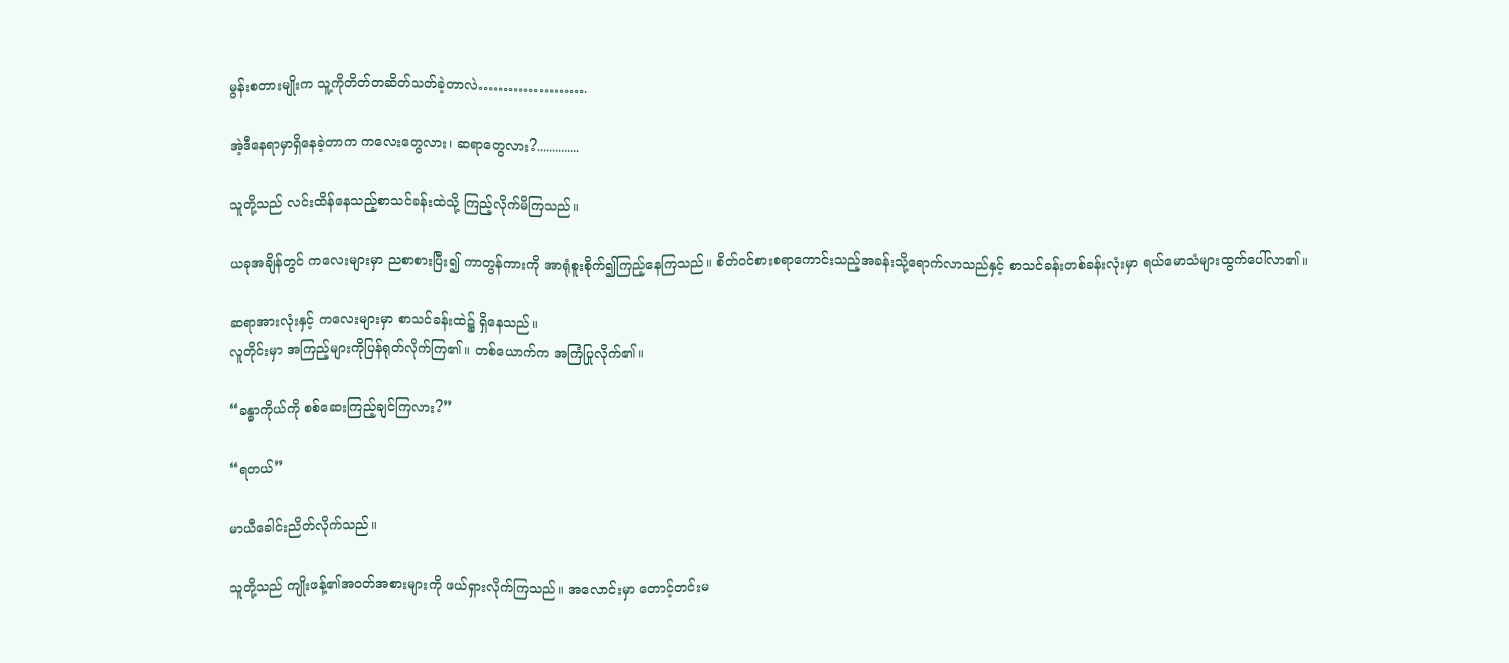မွန်းစတားမျိုးက သူ့ကိုတိတ်တဆိတ်သတ်ခဲ့တာလဲ………………….

အဲ့ဒီနေရာမှာရှိနေခဲ့တာက ကလေးတွေလား၊ ဆရာတွေလား?..............

သူတို့သည် လင်းထိန်နေသည့်စာသင်ခန်းထဲသို့ ကြည့်လိုက်မိကြသည်။

ယခုအချိန်တွင် ကလေးများမှာ ညစာစားပြီး၍ ကာတွန်ကားကို အာရုံစူးစိုက်၍ကြည့်နေကြသည်။ စိတ်ဝင်စားစရာကောင်းသည့်အခန်းသို့ရောက်လာသည်နှင့် စာသင်ခန်းတစ်ခန်းလုံးမှာ ရယ်မောသံများထွက်ပေါ်လာ၏။

ဆရာအားလုံးနှင့် ကလေးများမှာ စာသင်ခန်းထဲ၌ ရှိနေသည်။
လူတိုင်းမှာ အကြည့်များကိုပြန်ရုတ်လိုက်ကြ၏။ တစ်ယောက်က အကြံပြုလိုက်၏။

“ခန္ဓာကိုယ်ကို စစ်ဆေးကြည့်ချင်ကြလား?”

“ရတယ်”

မာယီခေါင်းညိတ်လိုက်သည်။

သူတို့သည် ကျိုးဖန့်၏အဝတ်အစားများကို ဖယ်ရှားလိုက်ကြသည်။ အလောင်းမှာ တောင့်တင်းမ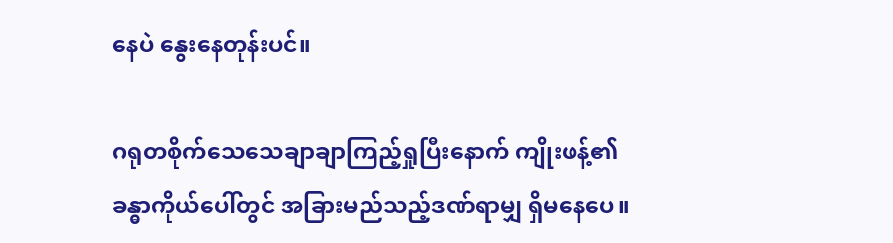နေပဲ နွေးနေတုန်းပင်။

ဂရုတစိုက်သေသေချာချာကြည့်ရှုပြီးနောက် ကျိုးဖန့်၏ခန္ဓာကိုယ်ပေါ်တွင် အခြားမည်သည့်ဒဏ်ရာမျှ ရှိမနေပေ။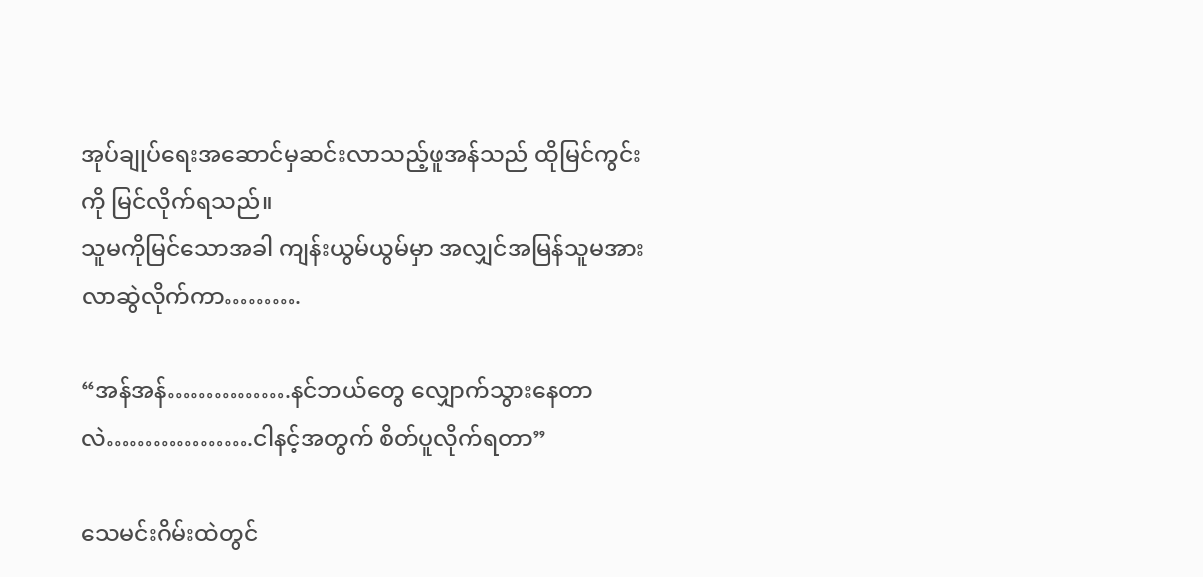အုပ်ချုပ်ရေးအဆောင်မှဆင်းလာသည့်ဖူအန်သည် ထိုမြင်ကွင်းကို မြင်လိုက်ရသည်။
သူမကိုမြင်သောအခါ ကျန်းယွမ်ယွမ်မှာ အလျှင်အမြန်သူမအား လာဆွဲလိုက်ကာ……….

“အန်အန်…………….နင်ဘယ်တွေ လျှောက်သွားနေတာလဲ……………….ငါနင့်အတွက် စိတ်ပူလိုက်ရတာ”

သေမင်းဂိမ်းထဲတွင်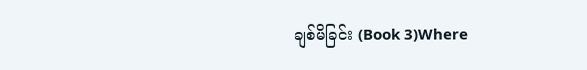ချစ်မိခြင်း (Book 3)Where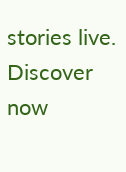stories live. Discover now